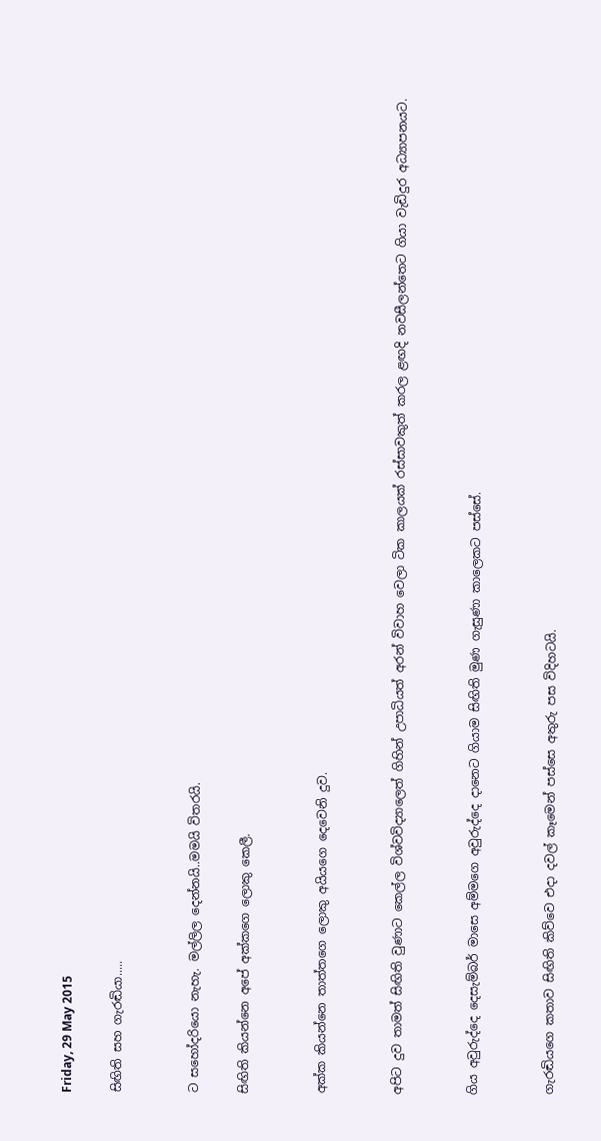Friday, 29 May 2015

සිඟිති සහ ගැරඬියා.....


ට සහෝදරියො නැහැ. මල්ලිල දෙන්නයි..මමයි විතරයි.

සිඟිති කියන්නෙ අපේ අක්කගෙ ලොකු කෙලී.


අක්ක කියන්නෙ තාත්තගෙ ලොකු අයියගෙ දෙවෙනි දුව.


අපිට දුව තාමත් සිඟිති වුණාට කෙල්ල විශ්වවිද්‍යාලෙත් ගිහින් උපාධියත් අරන් විවාහ වෙලා ටික කාලයක් රස්සාවකුත් කරල ළඟදි නවසීලන්තෙට ගියා වැඩිදුර අධ්‍යාපනයට.


ගිය අවුරුද්දෙ දෙසැම්බර් මාසෙ අම්මගෙ අවුරුද්දෙ දානෙට ගියාම සිඟිති මුණ ගැසුණා කාලෙකට පස්සේ.


ගැරඬියගෙ කතාව සිඟිති කිව්වෙ එදා දවල් කෑමෙන් පස්සෙ අතුරු පස විදිහටයි.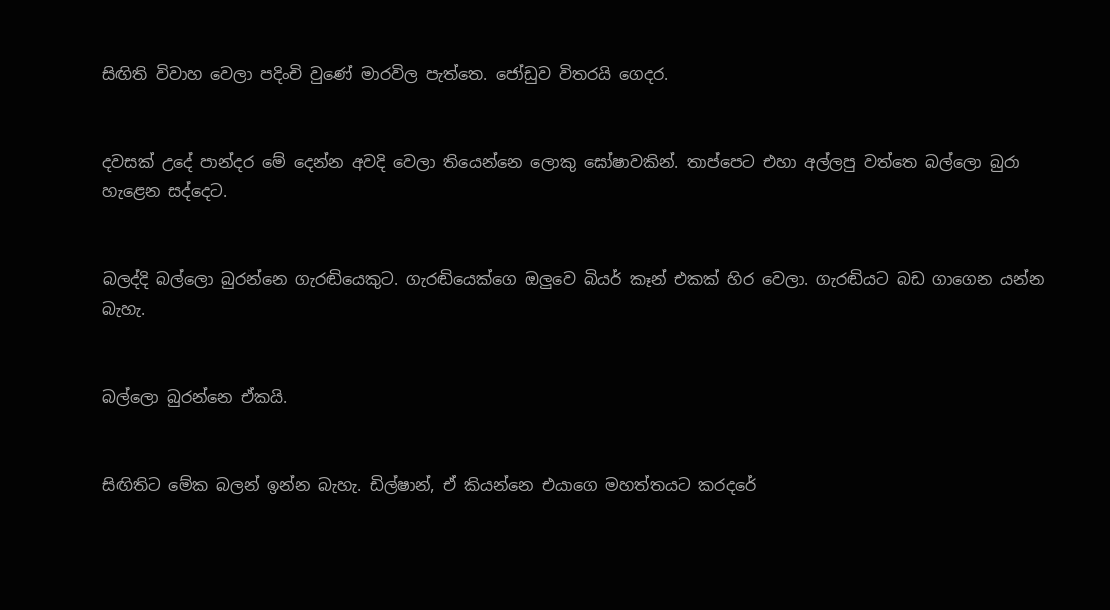සිඟිති විවාහ වෙලා පදිංචි වුණේ මාරවිල පැත්තෙ. ජෝඩුව විතරයි ගෙදර.


දවසක් උදේ පාන්දර මේ දෙන්න අවදි වෙලා තියෙන්නෙ ලොකු ඝෝෂාවකින්. තාප්පෙට එහා අල්ලපු වත්තෙ බල්ලො බුරා හැළෙන සද්දෙට.


බලද්දි බල්ලො බුරන්නෙ ගැරඬියෙකුට. ගැරඬියෙක්ගෙ ඔලුවෙ බියර් කෑන් එකක් හිර වෙලා. ගැරඬියට බඩ ගාගෙන යන්න බැහැ.


බල්ලො බුරන්නෙ ඒකයි.


සිඟිතිට මේක බලන් ඉන්න බැහැ. ඩිල්ෂාන්, ඒ කියන්නෙ එයාගෙ මහත්තයට කරදරේ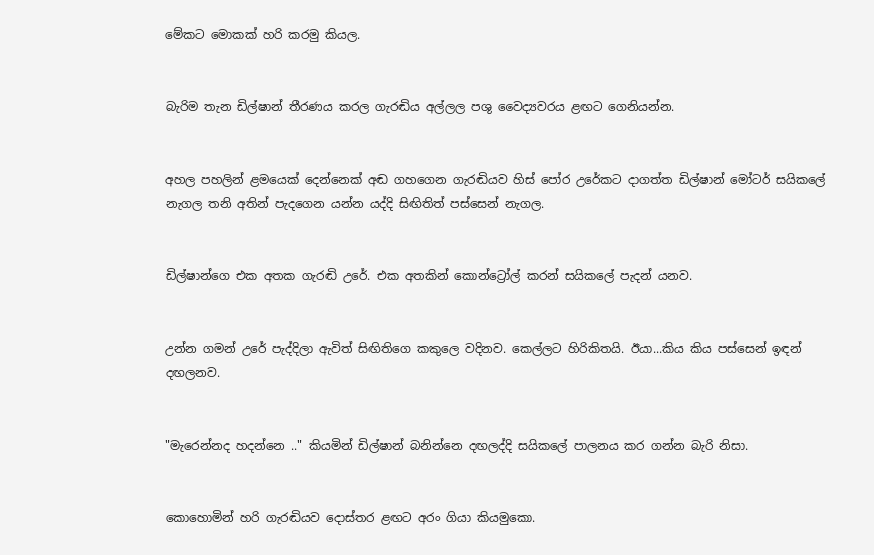මේකට මොකක් හරි කරමු කියල.


බැරිම තැන ඩිල්ෂාන් තීරණය කරල ගැරඬිය අල්ලල පශු වෛද්‍යවරය ළඟට ගෙනියන්න.


අහල පහලින් ළමයෙක් දෙන්නෙක් අඬ ගහගෙන ගැරඬියව හිස් පෝර උරේකට දාගත්ත ඩිල්ෂාන් මෝටර් සයිකලේ නැගල තනි අතින් පැදගෙන යන්න යද්දි සිඟිතිත් පස්සෙන් නැගල.


ඩිල්ෂාන්ගෙ එක අතක ගැරඬි උරේ. එක අතකින් කොන්ට්‍රෝල් කරන් සයිකලේ පැදන් යනව.


උන්න ගමන් උරේ පැද්දිලා ඇවිත් සිඟිතිගෙ කකුලෙ වදිනව. කෙල්ලට හිරිකිතයි. ඊයා...කිය කිය පස්සෙන් ඉඳන් දඟලනව.


"මැරෙන්නද හදන්නෙ .." කියමින් ඩිල්ෂාන් බනින්නෙ දඟලද්දි සයිකලේ පාලනය කර ගන්න බැරි නිසා.


කොහොමින් හරි ගැරඬියව දොස්තර ළඟට අරං ගියා කියමුකො.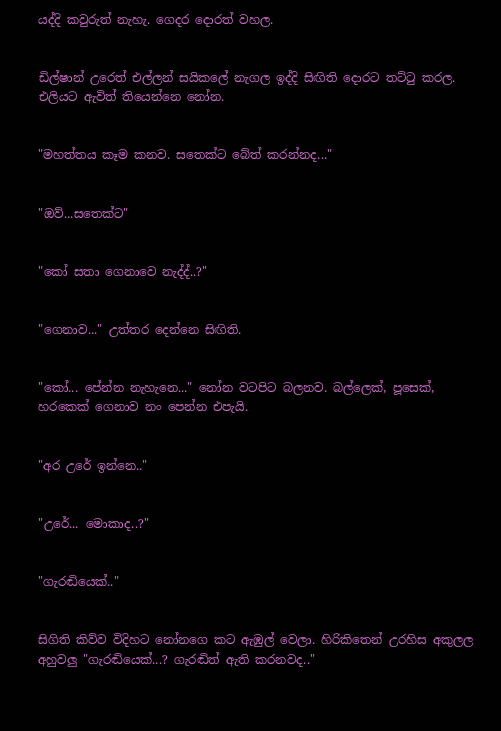යද්දි කවුරුත් නැහැ. ගෙදර දොරත් වහල.


ඩිල්ෂාන් උරෙත් එල්ලන් සයිකලේ නැගල ඉද්දි සිඟිති දොරට තට්ටු කරල. එලියට ඇවිත් තියෙන්නෙ නෝන.


"මහත්තය කෑම කනව. සතෙක්ට බේත් කරන්නද..."


"ඔව්...සතෙක්ට"


"කෝ සතා ගෙනාවෙ නැද්ද්..?"


"ගෙනාව..." උත්තර දෙන්නෙ සිඟිති.


"කෝ... පේන්න නැහැනෙ..." නෝන වටපිට බලනව. බල්ලෙක්, පූසෙක්, හරකෙක් ගෙනාව නං පෙන්න එපැයි.


"අර උරේ ඉන්නෙ.."


"උරේ... මොකාද..?"


"ගැරඬියෙක්.."


සිගිති කිව්ව විදිහට නෝනගෙ කට ඇඹුල් වෙලා. හිරිකිතෙන් උරහිස අකුලල අහුවලු "ගැරඬියෙක්...? ගැරඬිත් ඇති කරනවද.."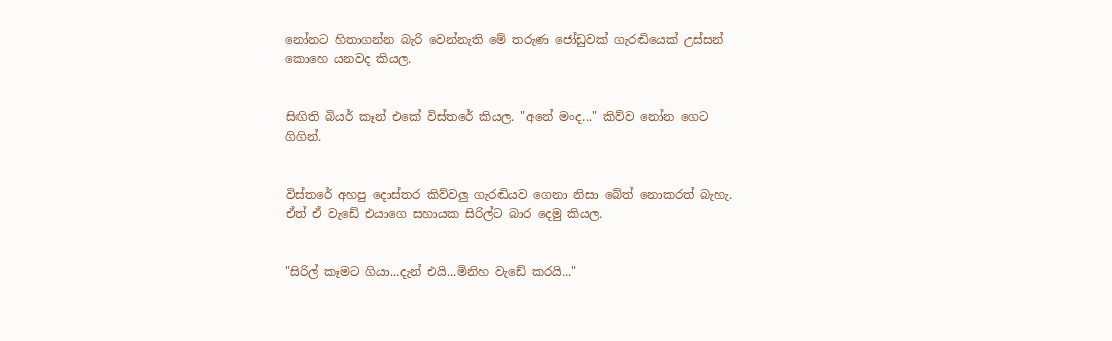නෝනට හිතාගන්න බැරි වෙන්නැති මේ තරුණ ජෝඩුවක් ගැරඬියෙක් උස්සන් කොහෙ යනවද කියල.


සිඟිති බියර් කෑන් එකේ විස්තරේ කියල. "අනේ මංද..." කිව්ව නෝන ගෙට ගිගින්.


විස්තරේ අහපු දොස්තර කිව්වලු ගැරඬියව ගෙනා නිසා බේත් නොකරත් බැහැ. ඒත් ඒ වැඩේ එයාගෙ සහායක සිරිල්ට බාර දෙමු කියල.


"සිරිල් කෑමට ගියා...දැන් එයි...මිනිහ වැඩේ කරයි..."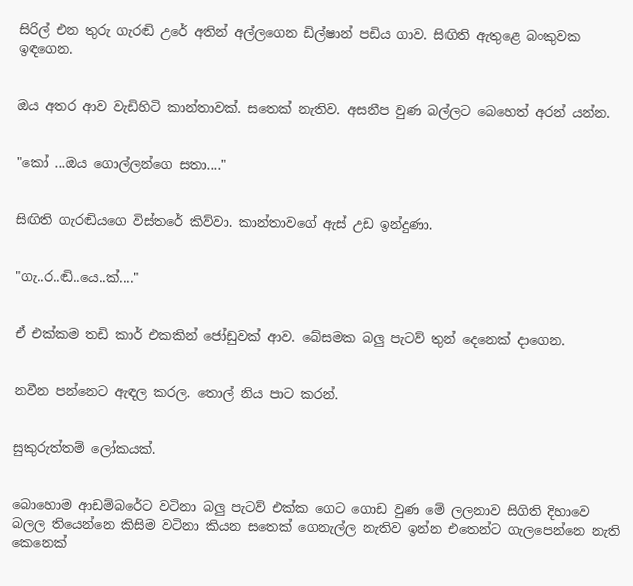සිරිල් එන තුරු ගැරඬි උරේ අතින් අල්ලගෙන ඩිල්ෂාන් පඩිය ගාව. සිඟිති ඇතුළෙ බංකුවක ඉඳගෙන.


ඔය අතර ආව වැඩිහිටි කාන්තාවක්. සතෙක් නැතිව. අසනීප වුණ බල්ලට බෙහෙත් අරන් යන්න.


"කෝ ...ඔය ගොල්ලන්ගෙ සතා...."


සිඟිති ගැරඬියගෙ විස්තරේ කිව්වා. කාන්තාවගේ ඇස් උඩ ඉන්දුණා.


"ගැ..ර..ඬි..යෙ..ක්...."


ඒ එක්කම තඩි කාර් එකකින් ජෝඩුවක් ආව. බේසමක බලු පැටව් තුන් දෙනෙක් දාගෙන.


නවීන පන්නෙට ඇඳල කරල. තොල් නිය පාට කරන්.


සුකුරුත්තම් ලෝකයක්.


බොහොම ආඩම්බරේට වටිනා බලු පැටව් එක්ක ගෙට ගොඩ වුණ මේ ලලනාව සිගිති දිහාවෙ බලල තියෙන්නෙ කිසිම වටිනා කියන සතෙක් ගෙනැල්ල නැතිව ඉන්න එතෙන්ට ගැලපෙන්නෙ නැති කෙනෙක්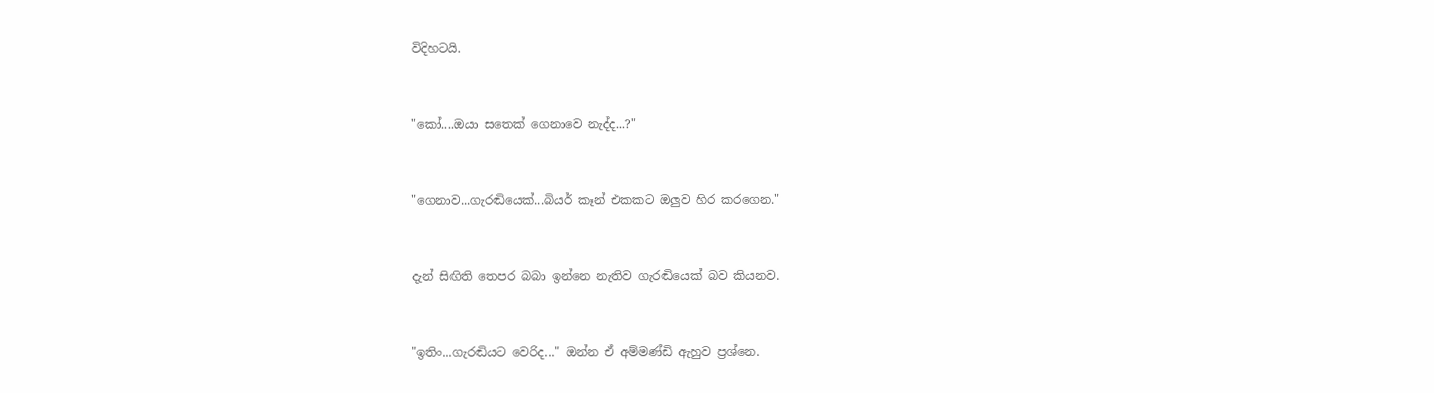විදිහටයි.


"කෝ....ඔයා සතෙක් ගෙනාවෙ නැද්ද...?"


"ගෙනාව...ගැරඬියෙක්...බියර් කෑන් එකකට ඔලුව හිර කරගෙන."


දැන් සිඟිති තෙපර බබා ඉන්නෙ නැතිව ගැරඬියෙක් බව කියනව.


"ඉතිං...ගැරඬියට වෙරිද..." ඔන්න ඒ අම්මණ්ඩි ඇහුව ප්‍රශ්නෙ.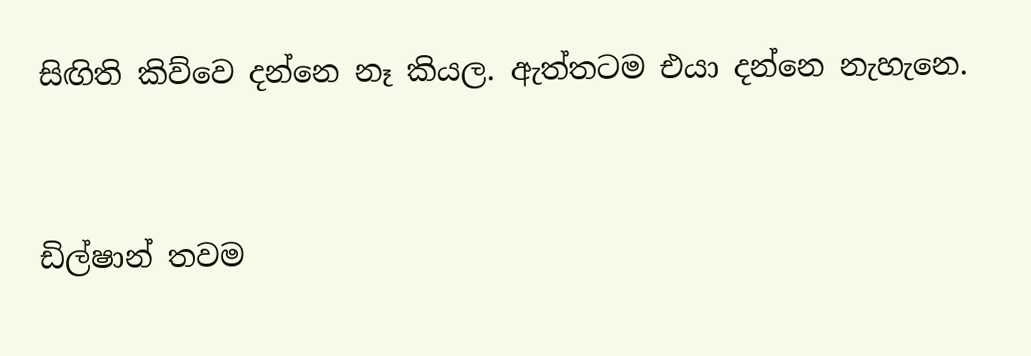සිඟිති කිව්වෙ දන්නෙ නෑ කියල. ඇත්තටම එයා දන්නෙ නැහැනෙ.


ඩිල්ෂාන් තවම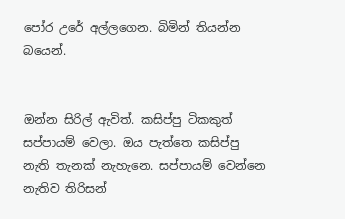පෝර උරේ අල්ලගෙන. බිමින් තියන්න බයෙන්.


ඔන්න සිරිල් ඇවිත්. කසිප්පු ටිකකුත් සප්පායම් වෙලා. ඔය පැත්තෙ කසිප්පු නැති තැනක් නැහැනෙ. සප්පායම් වෙන්නෙ නැතිව තිරිසන්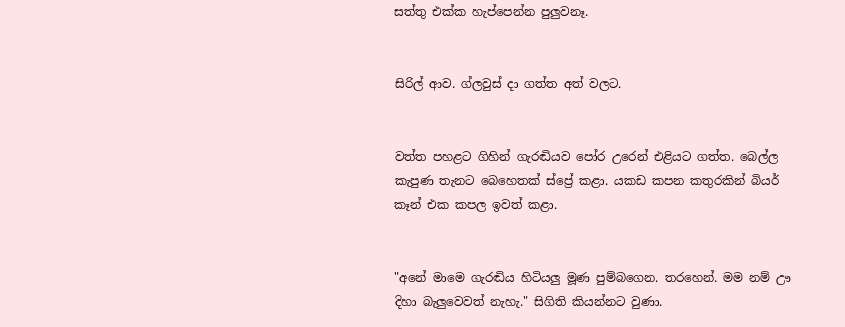සත්තු එක්ක හැප්පෙන්න පුලුවනෑ.


සිරිල් ආව. ග්ලවුස් දා ගත්ත අත් වලට.


වත්ත පහළට ගිහින් ගැරඬියව පෝර උරෙන් එළියට ගත්ත. බෙල්ල කැපුණ තැනට බෙහෙතක් ස්ප්‍රේ කළා. යකඩ කපන කතුරකින් බියර් කෑන් එක කපල ඉවත් කළා.


"අනේ මාමෙ ගැරඬිය හිටියලු මූණ පුම්බගෙන. තරහෙන්. මම නම් ඌ දිහා බැලුවෙවත් නැහැ." සිගිති කියන්නට වුණා.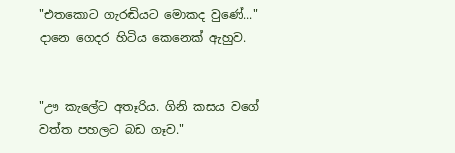"එතකොට ගැරඬියට මොකද වුණේ..." දානෙ ගෙදර හිටිය කෙනෙක් ඇහුව.


"ඌ කැලේට අතෑරිය. ගිනි කසය වගේ වත්ත පහලට බඩ ගෑව."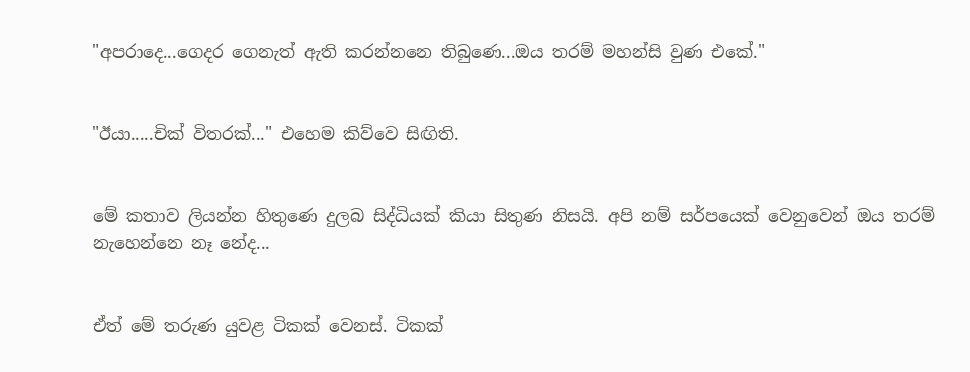"අපරාදෙ...ගෙදර ගෙනැත් ඇති කරන්නනෙ තිබුණෙ...ඔය තරම් මහන්සි වුණ එකේ."


"ඊයා.....චික් විතරක්..." එහෙම කිව්වෙ සිඟිති.


මේ කතාව ලියන්න හිතුණෙ දුලබ සිද්ධියක් කියා සිතුණ නිසයි. අපි නම් සර්පයෙක් වෙනුවෙන් ඔය තරම් නැහෙන්නෙ නෑ නේද...


ඒත් මේ තරුණ යුවළ ටිකක් වෙනස්. ටිකක්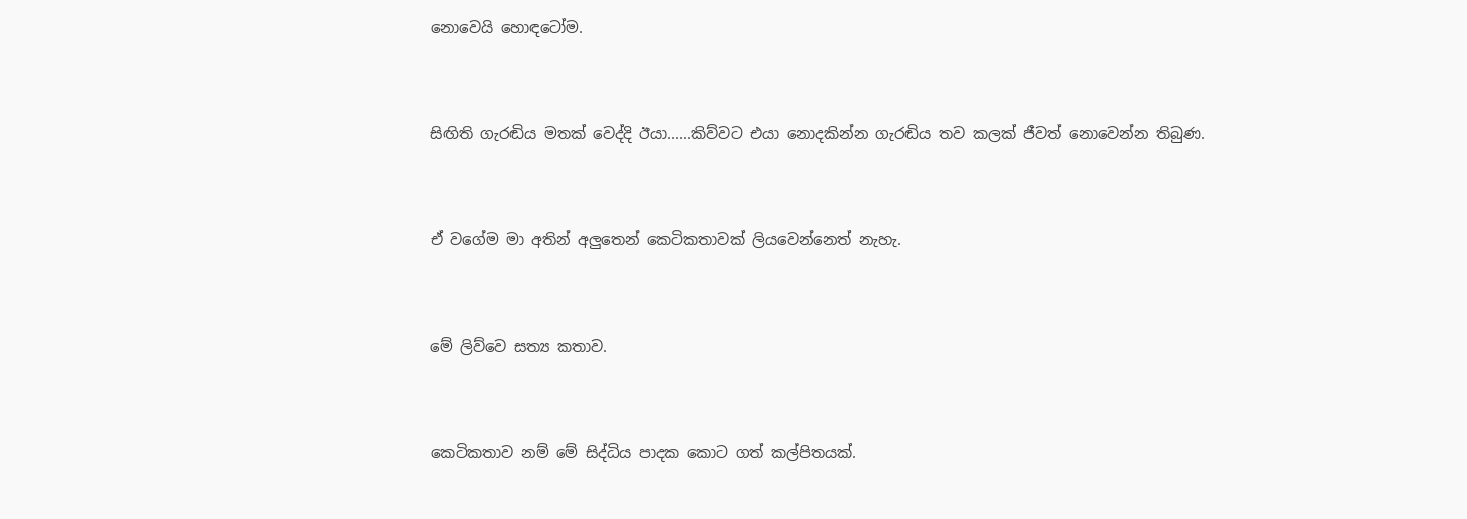නොවෙයි හොඳටෝම.


සිඟිති ගැරඬිය මතක් වෙද්දි ඊයා......කිව්වට එයා නොදකින්න ගැරඬිය තව කලක් ජීවත් නොවෙන්න තිබුණ.


ඒ වගේම මා අතින් අලුතෙන් කෙටිකතාවක් ලියවෙන්නෙත් නැහැ.


මේ ලිව්වෙ සත්‍ය කතාව.


කෙටිකතාව නම් මේ සිද්ධිය පාදක කොට ගත් කල්පිතයක්.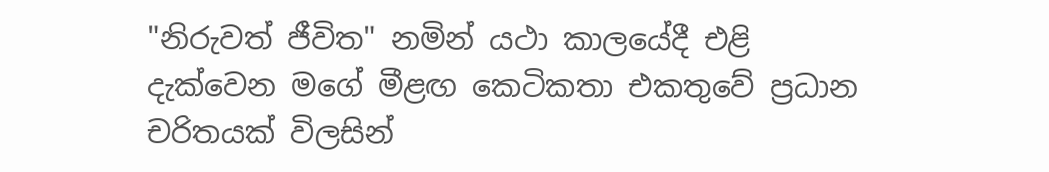"නිරුවත් ජීවිත" නමින් යථා කාලයේදී එළි දැක්වෙන මගේ මීළඟ කෙටිකතා එකතුවේ ප්‍රධාන චරිතයක් විලසින්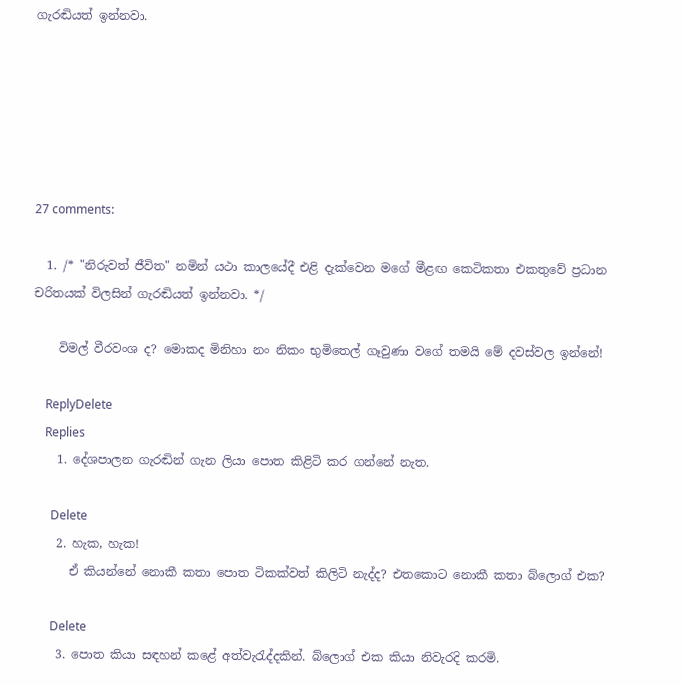ගැරඬියත් ඉන්නවා.






27 comments:

  1. /* "නිරුවත් ජීවිත" නමින් යථා කාලයේදී එළි දැක්වෙන මගේ මීළඟ කෙටිකතා එකතුවේ ප්‍රධාන චරිතයක් විලසින් ගැරඬියත් ඉන්නවා. */

    විමල් වීරවංශ ද? මොකද මිනිහා නං නිකං භුමිතෙල් ගෑවුණා වගේ තමයි මේ දවස්වල ඉන්නේ!

    ReplyDelete
    Replies
    1. දේශපාලන ගැරඬින් ගැන ලියා පොත කිළිටි කර ගන්නේ නැත.

      Delete
    2. හැක, හැක!
      ඒ කියන්නේ නොකී කතා පොත ටිකක්වත් කිලිටි නැද්ද? එතකොට නොකී කතා බ්ලොග් එක?

      Delete
    3. පොත කියා සඳහන් කළේ අත්වැරැද්දකින්. බ්ලොග් එක කියා නිවැරදි කරමි.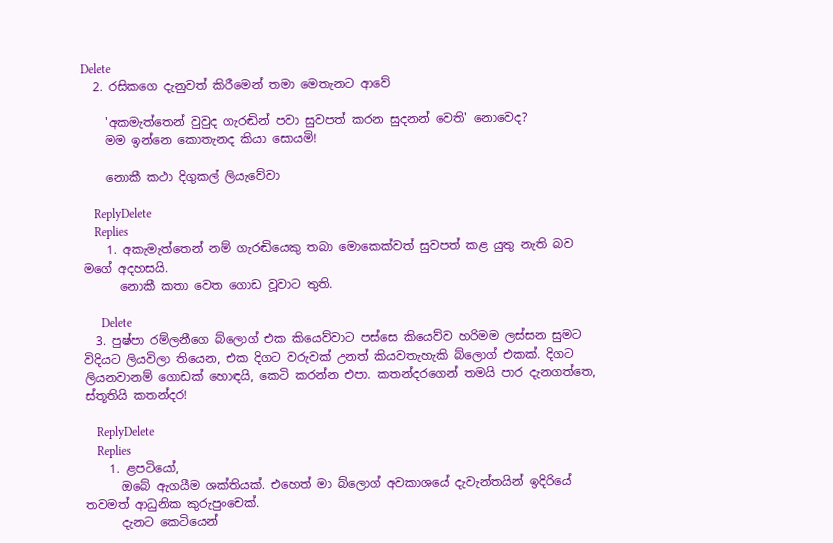Delete
  2. රසිකගෙ දැනුවත් කිරීමෙන් තමා මෙතැනට ආවේ

    'අකමැත්තෙන් වුවුද ගැරඬින් පවා සුවපත් කරන සුදනන් වෙති' නොවෙද?
    මම ඉන්නෙ කොතැනද කියා සොයමි!

    නොකී කථා දිගුකල් ලියැවේවා

    ReplyDelete
    Replies
    1. අකැමැත්තෙන් නම් ගැරඬියෙකු තබා මොකෙක්වත් සුවපත් කළ යුතු නැති බව මගේ අදහසයි.
      නොකී කතා වෙත ගොඩ වූවාට තුති.

      Delete
  3. පුෂ්පා රම්ලනීගෙ බ්ලොග් එක කියෙව්වාට පස්සෙ කියෙව්ව හරිමම ලස්සන සුමට විදියට ලියවිලා තියෙන, එක දිගට වරුවක් උනත් කියවතැහැකි බ්ලොග් එකක්. දිගට ලියනවානම් ගොඩක් හොඳයි, කෙටි කරන්න එපා. කතන්දරගෙන් තමයි පාර දැනගත්තෙ, ස්තූතියි කතන්දර!

    ReplyDelete
    Replies
    1. ළපටියෝ,
      ඔබේ ඇගයීම ශක්තියක්. එහෙත් මා බ්ලොග් අවකාශයේ දැවැන්තයින් ඉදිරියේ තවමත් ආධුනික කුරුපුංචෙක්.
      දැනට කෙටියෙන්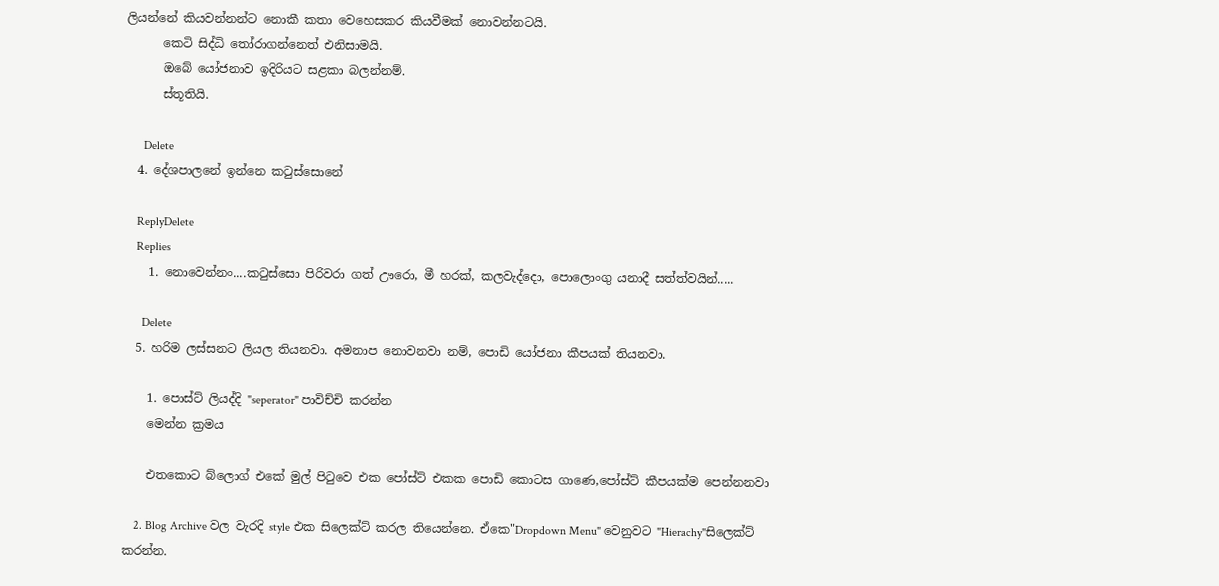ලියන්නේ කියවන්නන්ට නොකී කතා වෙහෙසකර කියවීමක් නොවන්නටයි.
      කෙටි සිද්ධි තෝරාගන්නෙත් එනිසාමයි.
      ඔබේ යෝජනාව ඉදිරියට සළකා බලන්නම්.
      ස්තූතියි.

      Delete
  4. දේශපාලනේ ඉන්නෙ කටුස්සොනේ

    ReplyDelete
    Replies
    1. නොවෙන්නං....කටුස්සො පිරිවරා ගත් ඌරො, මී හරක්, කලවැද්දො, පොලොංගු යනාදී සත්ත්වයින්.....

      Delete
  5. හරිම ලස්සනට ලියල තියනවා. අමනාප නොවනවා නම්, පොඩි යෝජනා කීපයක් තියනවා.

    1. පොස්ට් ලියද්දි "seperator" පාවිච්චි කරන්න
    මෙන්න ක්‍රමය

    එතකොට බ්ලොග් එකේ මුල් පි‍ටුවෙ එක පෝස්ට් එකක පොඩි කොටස ගාණෙ,පෝස්ට් කීපයක්ම පෙන්නනවා

    2. Blog Archive වල වැරදි style එක සිලෙක්ට් කරල තියෙන්නෙ. ඒකෙ"Dropdown Menu" වෙනුවට "Hierachy"සිලෙක්ට් කරන්න.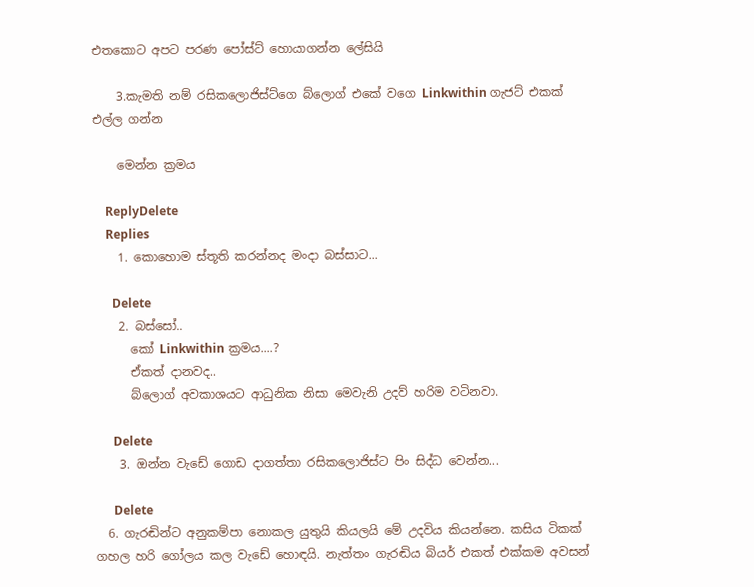එතකොට අපට පරණ පෝස්ට් හොයාගන්න ලේසියි

    3.කැමති නම් රසිකලොජිස්ට්ගෙ බ්ලොග් එකේ වගෙ Linkwithin ගැජට් එකක් එල්ල ගන්න

    මෙන්න ක්‍රමය

    ReplyDelete
    Replies
    1. කොහොම ස්තූති කරන්නද මංදා බස්සාට...

      Delete
    2. බස්සෝ..
      කෝ Linkwithin ක්‍රමය....?
      ඒකත් දානවද..
      බ්ලොග් අවකාශයට ආධුනික නිසා මෙවැනි උදව් හරිම වටිනවා.

      Delete
    3. ඔන්න වැඩේ ගොඩ දාගත්තා රසිකලොජිස්ට පිං සිද්ධ වෙන්න...

      Delete
  6. ගැරඬින්ට අනුකම්පා නොකල යුතුයි කියලයි මේ උදවිය කියන්නෙ. කසිය ටිකක් ගහල හරි ගෝලය කල වැඩේ හොඳයි. නැත්තං ගැරඬිය බියර් එකත් එක්කම අවසන්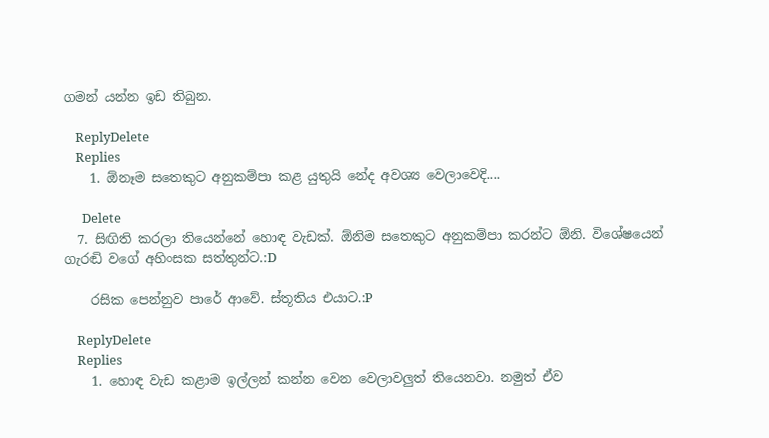ගමන් යන්න ඉඩ තිබුන.

    ReplyDelete
    Replies
    1. ඕනෑම සතෙකුට අනුකම්පා කළ යුතුයි නේද අවශ්‍ය වෙලාවෙදි....

      Delete
  7. සිඟිති කරලා තියෙන්නේ හොඳ වැඩක්. ඕනිම සතෙකුට අනුකම්පා කරන්ට ඕනි. විශේෂයෙන් ගැරඬි වගේ අහිංසක සත්තුන්ට.:D

    රසික පෙන්නුව පාරේ ආවේ. ස්තූතිය එයාට.:P

    ReplyDelete
    Replies
    1. හොඳ වැඩ කළාම ඉල්ලන් කන්න වෙන වෙලාවලුත් තියෙනවා. නමුත් ඒව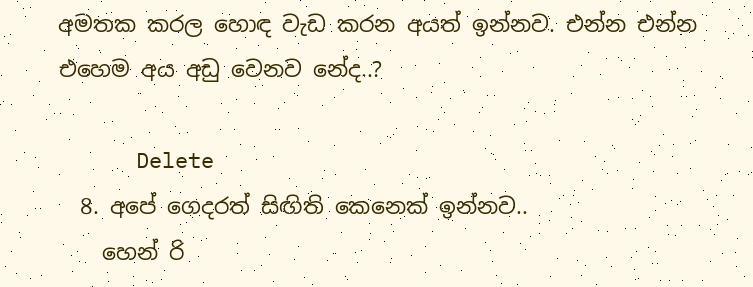අමතක කරල හොඳ වැඩ කරන අයත් ඉන්නව. එන්න එන්න එහෙම අය අඩු වෙනව නේද..?

      Delete
  8. අපේ ගෙදරත් සිඟිති කෙනෙක් ඉන්නව..
    හෙන් රි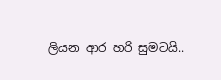ලියන ආර හරි සුමටයි..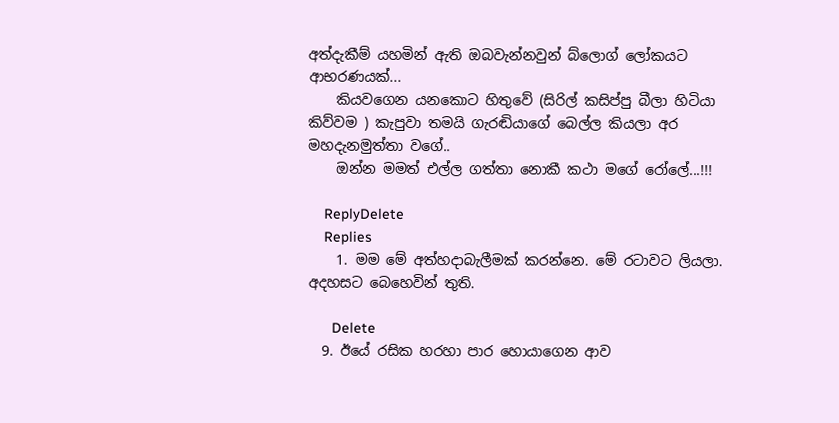අත්දැකීම් යහමින් ඇති ඔබවැන්නවුන් බ්ලොග් ලෝකයට ආභරණයක්...
    කියවගෙන යනකොට හිතුවේ (සිරිල් කසිප්පු බීලා හිටියා කිව්වම ) කැපුවා තමයි ගැරඬියාගේ බෙල්ල කියලා අර මහදැනමුත්තා වගේ..
    ඔන්න මමත් එල්ල ගත්තා නොකී කථා මගේ රෝලේ...!!!

    ReplyDelete
    Replies
    1. මම මේ අත්හදාබැලීමක් කරන්නෙ. මේ රටාවට ලියලා. අදහසට බෙහෙවින් තුති.

      Delete
  9. ඊයේ රසික හරහා පාර හොයාගෙන ආව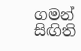ගමන් සිඟිති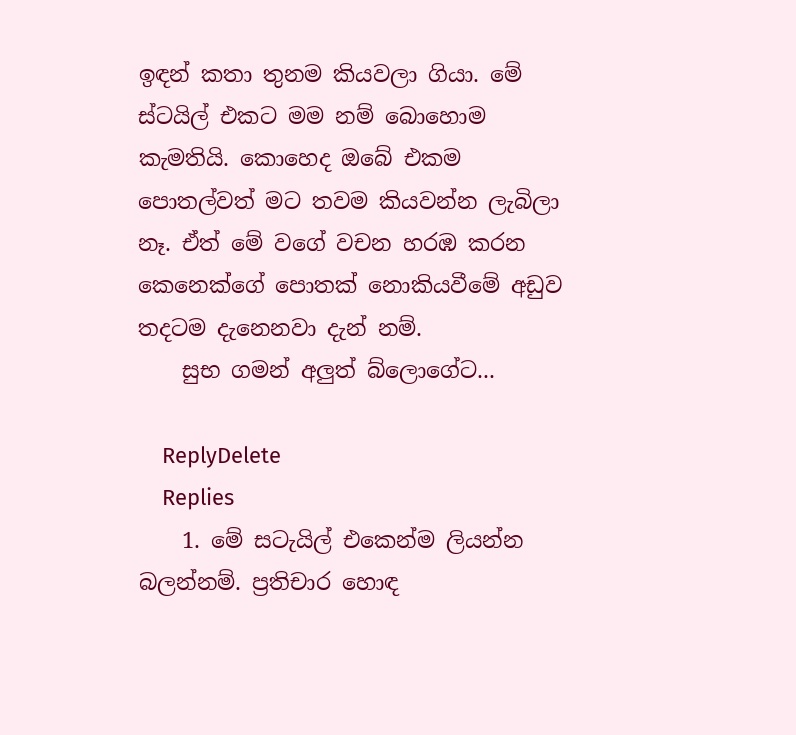ඉඳන් කතා තුනම කියවලා ගියා. මේ ස්ටයිල් එකට මම නම් බොහොම කැමතියි. කොහෙද ඔබේ එකම පොතල්වත් මට තවම කියවන්න ලැබිලා නෑ. ඒත් මේ වගේ වචන හරඹ කරන කෙනෙක්ගේ පොතක් නොකියවීමේ අඩුව තදටම දැනෙනවා දැන් නම්.
    සුභ ගමන් අලුත් බ්ලොගේට...

    ReplyDelete
    Replies
    1. මේ සටැයිල් එකෙන්ම ලියන්න බලන්නම්. ප්‍රතිචාර හොඳ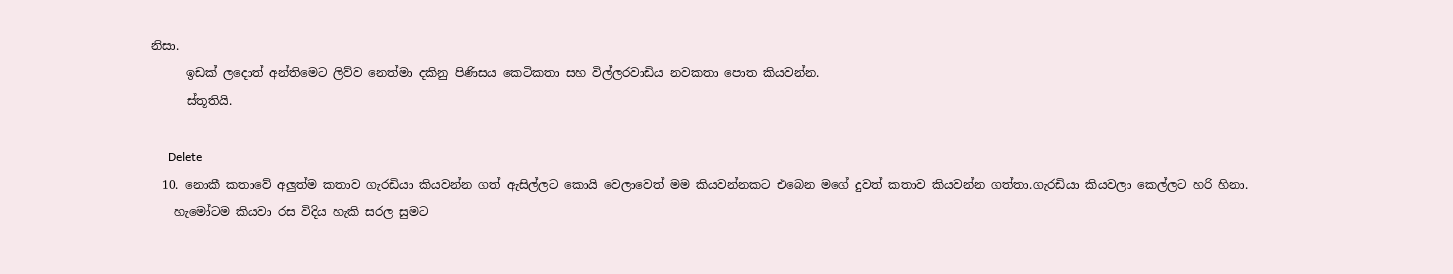නිසා.
      ඉඩක් ලදොත් අන්තිමෙට ලිව්ව නෙත්මා දකිනු පිණිසය කෙටිකතා සහ විල්ලරවාඩිය නවකතා පොත කියවන්න.
      ස්තූතියි.

      Delete
  10. නොකී කතාවේ අලුත්ම කතාව ගැරඩියා කියවන්න ගත් ඇසිල්ලට කොයි වෙලාවෙත් මම කියවන්නකට එබෙන මගේ දුවත් කතාව කියවන්න ගත්තා.ගැරඩියා කියවලා කෙල්ලට හරි හිනා.
    හැමෝටම කියවා රස විදිය හැකි සරල සුමට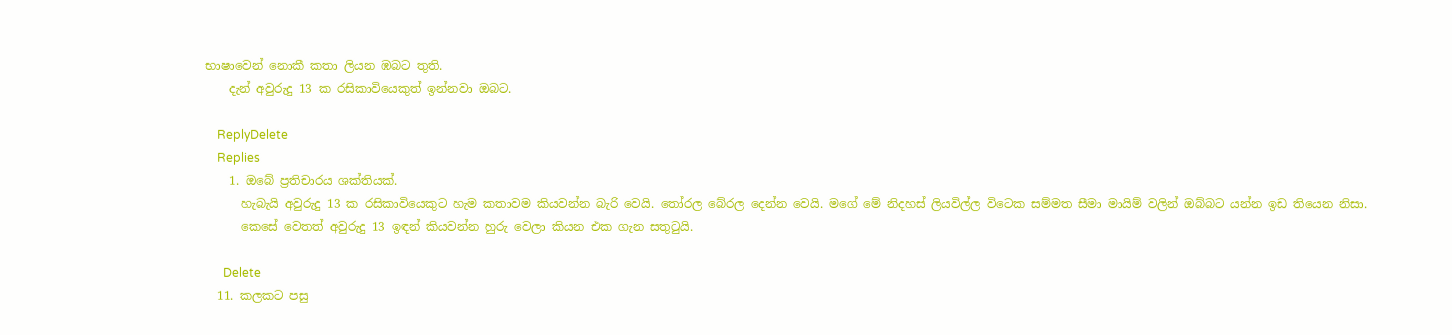භාෂාවෙන් නොකී කතා ලියන ඹබට තුති.
    දැන් අවුරුදු 13 ක රසිකාවියෙකුත් ඉන්නවා ඔබට.

    ReplyDelete
    Replies
    1. ඔබේ ප්‍රතිචාරය ශක්තියක්.
      හැබැයි අවුරුදු 13 ක රසිකාවියෙකුට හැම කතාවම කියවන්න බැරි වෙයි. තෝරල බේරල දෙන්න වෙයි. මගේ මේ නිදහස් ලියවිල්ල විටෙක සම්මත සීමා මායිම් වලින් ඔබ්බට යන්න ඉඩ තියෙන නිසා.
      කෙසේ වෙතත් අවුරුදු 13 ඉඳන් කියවන්න හුරු වෙලා කියන එක ගැන සතුටුයි.

      Delete
  11. කලකට පසු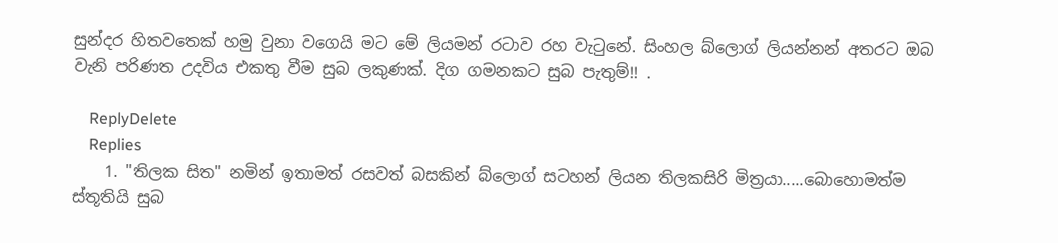සුන්දර හිතවතෙක් හමු වුනා වගෙයි මට මේ ලියමන් රටාව රහ වැටුනේ. සිංහල බ්ලොග් ලියන්නන් අතරට ඔබ වැනි පරිණත උදවිය එකතු වීම සුබ ලකුණක්. දිග ගමනකට සුබ පැතුම්!! .

    ReplyDelete
    Replies
    1. "තිලක සිත" නමින් ඉතාමත් රසවත් බසකින් බ්ලොග් සටහන් ලියන තිලකසිරි මිත්‍රයා.....බොහොමත්ම ස්තූතියි සුබ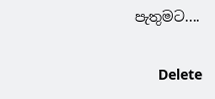පැතුමට....

      Delete